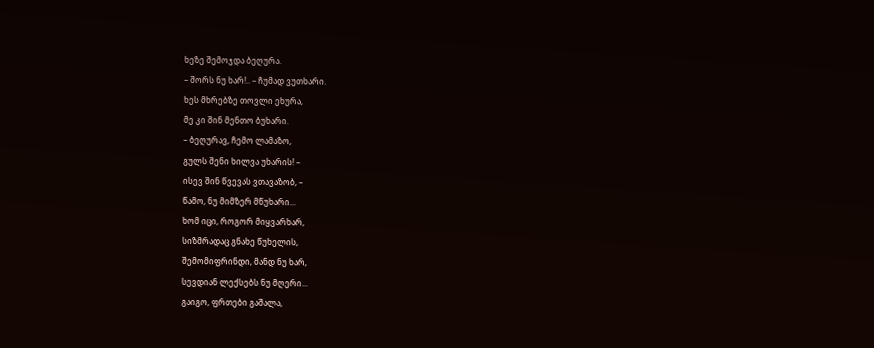ხეზე შემოჯდა ბეღურა.
– შორს ნუ ხარ!.. – ჩუმად ვუთხარი.
ხეს მხრებზე თოვლი ეხურა,
მე კი შინ მენთო ბუხარი.
– ბეღურავ, ჩემო ლამაზო,
გულს შენი ხილვა უხარის! –
ისევ შინ წვევას ვთავაზობ, –
წამო, ნუ მიმზერ მწუხარი...
ხომ იცი, როგორ მიყვარხარ,
სიზმრადაც გნახე წუხელის,
შემომიფრინდი, მანდ ნუ ხარ,
სევდიან ლექსებს ნუ მღერი...
გაიგო, ფრთები გაშალა,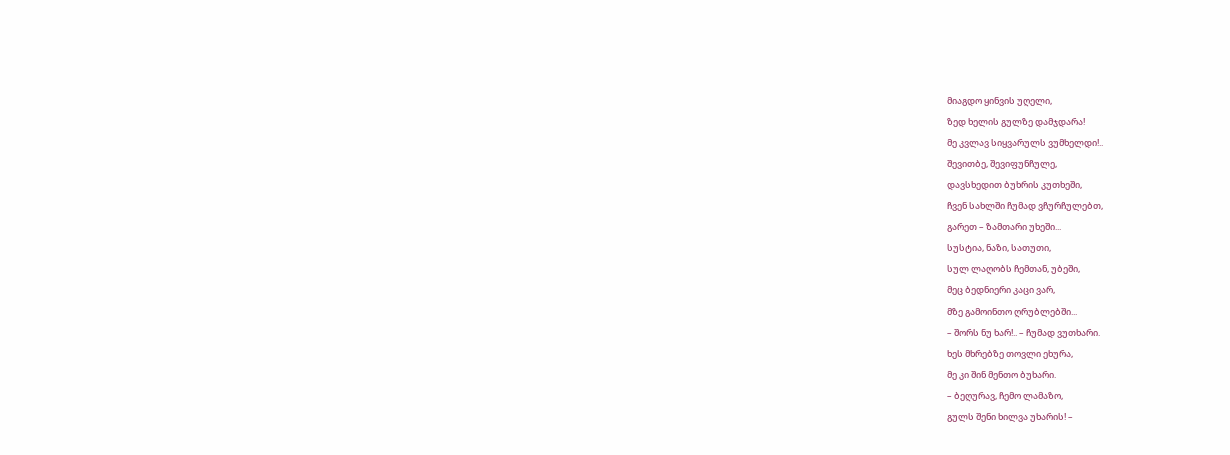მიაგდო ყინვის უღელი,
ზედ ხელის გულზე დამჯდარა!
მე კვლავ სიყვარულს ვუმხელდი!..
შევითბე, შევიფუნჩულე,
დავსხედით ბუხრის კუთხეში,
ჩვენ სახლში ჩუმად ვჩურჩულებთ,
გარეთ – ზამთარი უხეში...
სუსტია, ნაზი, სათუთი,
სულ ლაღობს ჩემთან, უბეში,
მეც ბედნიერი კაცი ვარ,
მზე გამოინთო ღრუბლებში...
– შორს ნუ ხარ!.. – ჩუმად ვუთხარი.
ხეს მხრებზე თოვლი ეხურა,
მე კი შინ მენთო ბუხარი.
– ბეღურავ, ჩემო ლამაზო,
გულს შენი ხილვა უხარის! –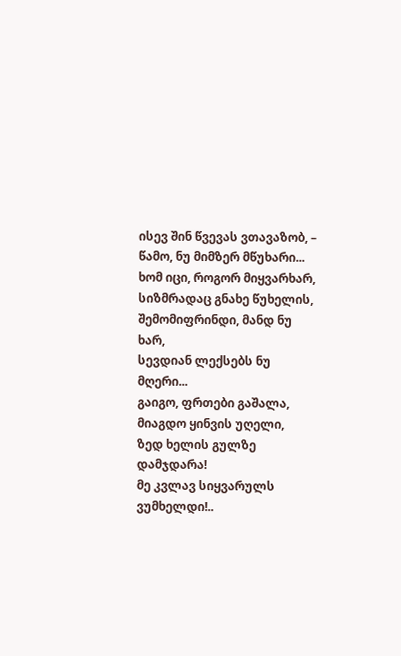ისევ შინ წვევას ვთავაზობ, –
წამო, ნუ მიმზერ მწუხარი...
ხომ იცი, როგორ მიყვარხარ,
სიზმრადაც გნახე წუხელის,
შემომიფრინდი, მანდ ნუ ხარ,
სევდიან ლექსებს ნუ მღერი...
გაიგო, ფრთები გაშალა,
მიაგდო ყინვის უღელი,
ზედ ხელის გულზე დამჯდარა!
მე კვლავ სიყვარულს ვუმხელდი!..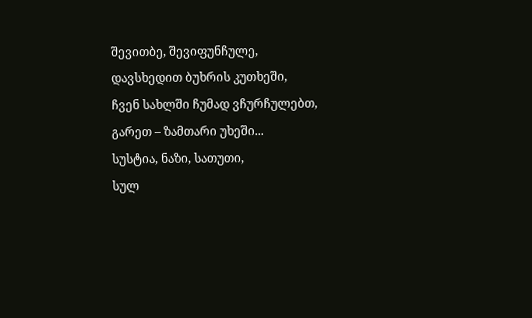შევითბე, შევიფუნჩულე,
დავსხედით ბუხრის კუთხეში,
ჩვენ სახლში ჩუმად ვჩურჩულებთ,
გარეთ – ზამთარი უხეში...
სუსტია, ნაზი, სათუთი,
სულ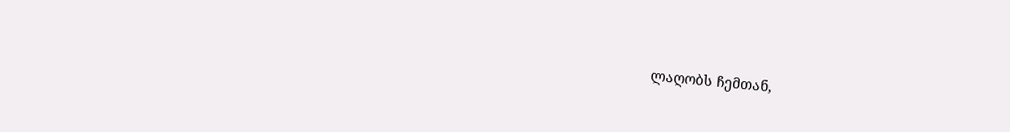ლაღობს ჩემთან,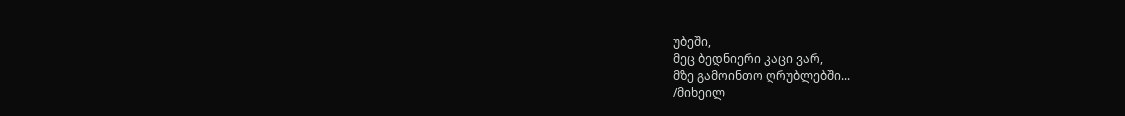უბეში,
მეც ბედნიერი კაცი ვარ,
მზე გამოინთო ღრუბლებში...
/მიხეილ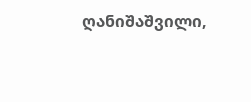ღანიშაშვილი,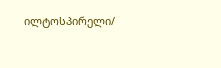ილტოსპირელი/